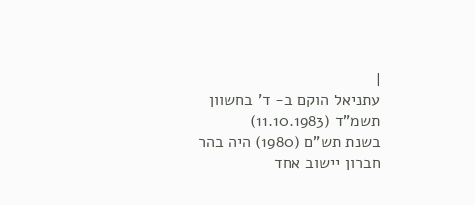|
עתניאל הוקם ב- ד' בחשוון תשמ"ד (11.10.1983)
בשנת תש"ם (1980) היה בהר חברון יישוב אחד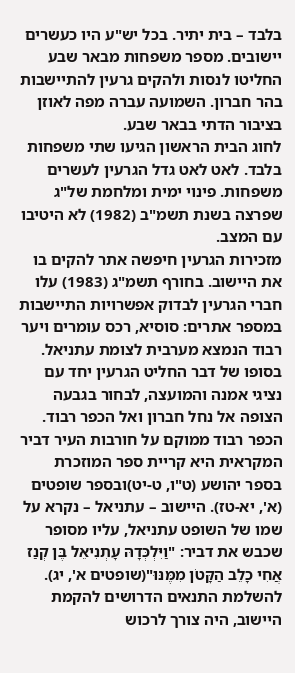בלבד – בית יתיר. בכל יש"ע היו כעשרים יישובים. מספר משפחות מבאר שבע החליטו לנסות ולהקים גרעין להתיישבות בהר חברון. השמועה עברה מפה לאוזן בציבור הדתי בבאר שבע.
לחוג הבית הראשון הגיעו שתי משפחות בלבד. לאט לאט גדל הגרעין לעשרים משפחות. פינוי ימית ומלחמת של"ג שפרצה בשנת תשמ"ב (1982) לא היטיבו עם המצב.
מזכירות הגרעין חיפשה אתר להקים בו את היישוב. בחורף תשמ"ג (1983) עלו חברי הגרעין לבדוק אפשרויות התיישבות במספר אתרים: סוסיא, רכס עומרים ויער רבוד הנמצא מערבית לצומת עתניאל. בסופו של דבר החליט הגרעין יחד עם נציגי אמנה והמועצה, לבחור בגבעה הצופה אל נחל חברון ואל הכפר רבוד. הכפר רבוד ממוקם על חורבות העיר דביר המקראית היא קריית ספר המוזכרת בספר יהושע (ט"ו, ט-יט)ובספר שופטים (א', יא-טז). היישוב – עתניאל – נקרא על שמו של השופט עתניאל, עליו מסופר שכבש את דביר: "וַיִּלְכְּדָהּ עָתְנִיאֵל בֶּן קְנַז אֲחִי כָלֵב הַקָּטֹן מִמֶּנּוּ"(שופטים א', יג).
להשלמת התנאים הדרושים להקמת היישוב, היה צורך לרכוש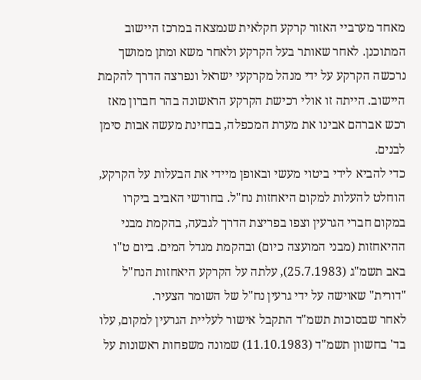מאחד מערביי האזור קרקע חקלאית שנמצאה במרכז היישוב המתוכנן. לאחר שאותר בעל הקרקע ולאחר משא ומתן ממושך נרכשה הקרקע על ידי מנהל מקרקעי ישראל ונפרצה הדרך להקמת היישוב. הייתה זו אולי רכישת הקרקע הראשונה בהר חברון מאז רכש אברהם אבינו את מערת המכפלה, בבחינת מעשה אבות סימן לבנים.
כדי להביא לידי ביטוי מעשי ובאופן מיידי את הבעלות על הקרקע, הוחלט להעלות למקום היאחזות נח"ל. בחודשי האביב ביקרו במקום חברי הגרעין וצפו בפריצת הדרך לגבעה, בהקמת מבני ההיאחזות (מבני המועצה כיום) ובהקמת מגדל המים. ביום ט"ו באב תשמ"ג (25.7.1983), עלתה על הקרקע היאחזות הנח"ל "דורית" שאוישה על ידי גרעין נח"ל של השומר הצעיר.
לאחר שבסוכות תשמ"ד התקבל אישור לעליית הגרעין למקום, עלו בד' בחשוון תשמ"ד (11.10.1983) שמונה משפחות ראשונות על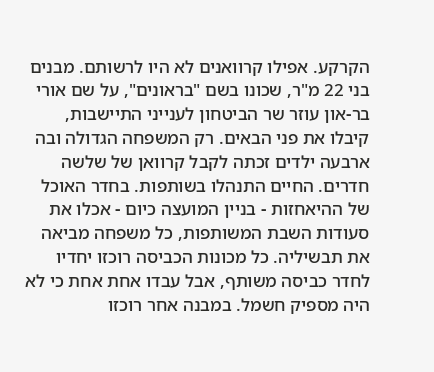הקרקע. אפילו קרוואנים לא היו לרשותם. מבנים בני 22 מ"ר, שכונו בשם "בראונים", על שם אורי בר-און עוזר שר הביטחון לענייני התיישבות, קיבלו את פני הבאים. רק המשפחה הגדולה ובה ארבעה ילדים זכתה לקבל קרוואן של שלשה חדרים. החיים התנהלו בשותפות. בחדר האוכל של ההיאחזות - בניין המועצה כיום - אכלו את סעודות השבת המשותפות, כל משפחה מביאה את תבשיליה. כל מכונות הכביסה רוכזו יחדיו לחדר כביסה משותף, אבל עבדו אחת אחת כי לא היה מספיק חשמל. במבנה אחר רוכזו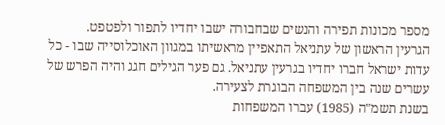מספר מכונות תפירה והנשים שבחבורה ישבו יחדיו לתפור ולפטפט.
הגרעין הראשון של עתניאל התאפיין מראשיתו במגוון האוכלוסייה שבו - כל עדות ישראל חברו יחדיו בגרעין עתניאל. גם פער הגילים חגג והיה הפרש של עשרים שנה בין המשפחה הבוגרת לצעירה.
בשנת תשמ"ה (1985) עברו המשפחות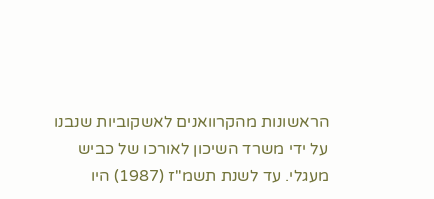הראשונות מהקרוואנים לאשקוביות שנבנו על ידי משרד השיכון לאורכו של כביש מעגלי. עד לשנת תשמ"ז (1987) היו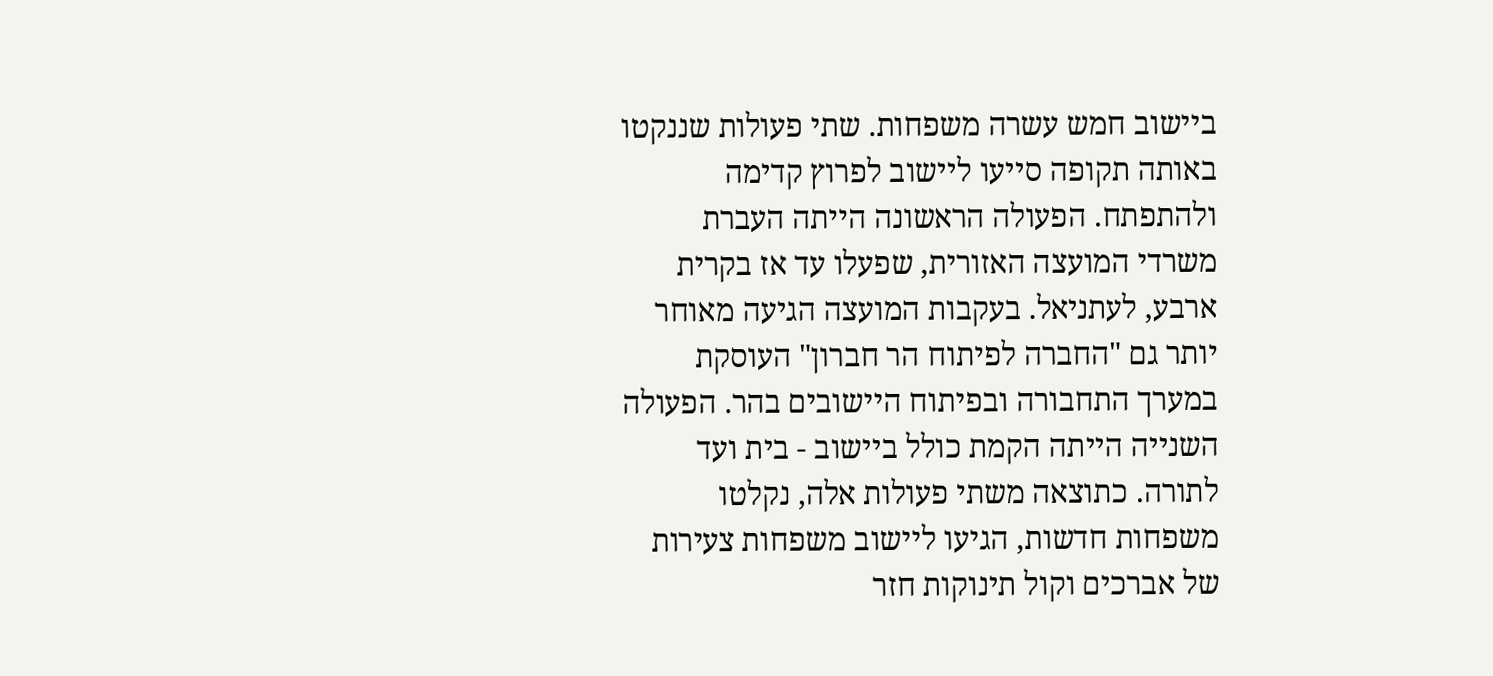ביישוב חמש עשרה משפחות. שתי פעולות שננקטו באותה תקופה סייעו ליישוב לפרוץ קדימה ולהתפתח. הפעולה הראשונה הייתה העברת משרדי המועצה האזורית, שפעלו עד אז בקרית ארבע, לעתניאל. בעקבות המועצה הגיעה מאוחר יותר גם "החברה לפיתוח הר חברון" העוסקת במערך התחבורה ובפיתוח היישובים בהר. הפעולה השנייה הייתה הקמת כולל ביישוב - בית ועד לתורה. כתוצאה משתי פעולות אלה, נקלטו משפחות חדשות, הגיעו ליישוב משפחות צעירות של אברכים וקול תינוקות חזר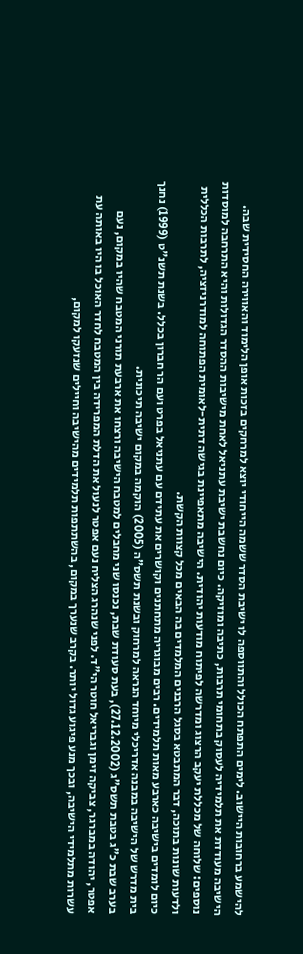להישמע ברחובות היישוב. לימים התפתח הכולל והתווספה לו ישיבת הסדר ששמה הייחודי יוצא למרחקים בזכות אופן הלימוד והאווירה החסידית שבה. הישיבה מעודדת את תלמידיה לעסוק בתחומי תרבות, כתיבה ומוזיקה. כיום נחשבת ישיבת עתניאל לאחת מישיבות ההסדר הגדולות והיא התרחבה למוסדות נוספים: שלוחה של מכללת יעקב הרצוג ומדרשה לפיתוח מודעות יהודית. הישיבה מתאפיינת בגישה דתית-לאומית הפתוחה למודרניזציה, לתרבות הכללית ולדעות שונות בתוכה, דבר המתבטא בסגל הרבנים המלמדים בה הבאים מכל קצוות הקשת.
כיום לומדים בישיבה כארבע מאות תלמידים. רבים מבוגריה מתחתנים וקושרים את עתידם עם עתניאל בפרט ועם הר חברון בכלל. בשנת תשנ"ט (1999) נחנך בית מדרש של הישיבה במבנה אדריכלי מיוחד הנראה למרחוק ובשנת תשס"ה (2005) הוקמה במקום ישיבה תיכונית.
בערב שבת כ"ג בטבת תשס"ג (27.12.2002), בעת סעודת שבת, נכנסו שני מחבלים למטבח הישיבה ורצחו את ארבעת תורני המטבח שהיו במקום, נעם אפטר, יהודה במברגר, צביקה זימן וגבריאל חוטר הי"ד. לפני שנהרג הצליח נעם אפטר לנעול את הדלת המפרידה בין המטבח לחדר האוכל בו היו באותה עת עשרות מתלמידי הישיבה, ובכך מנע פיגוע גדול יותר. בקרב שנערך במקום, בהשתתפות תלמידים מהישיבה וחיילים שנזעקו למקום,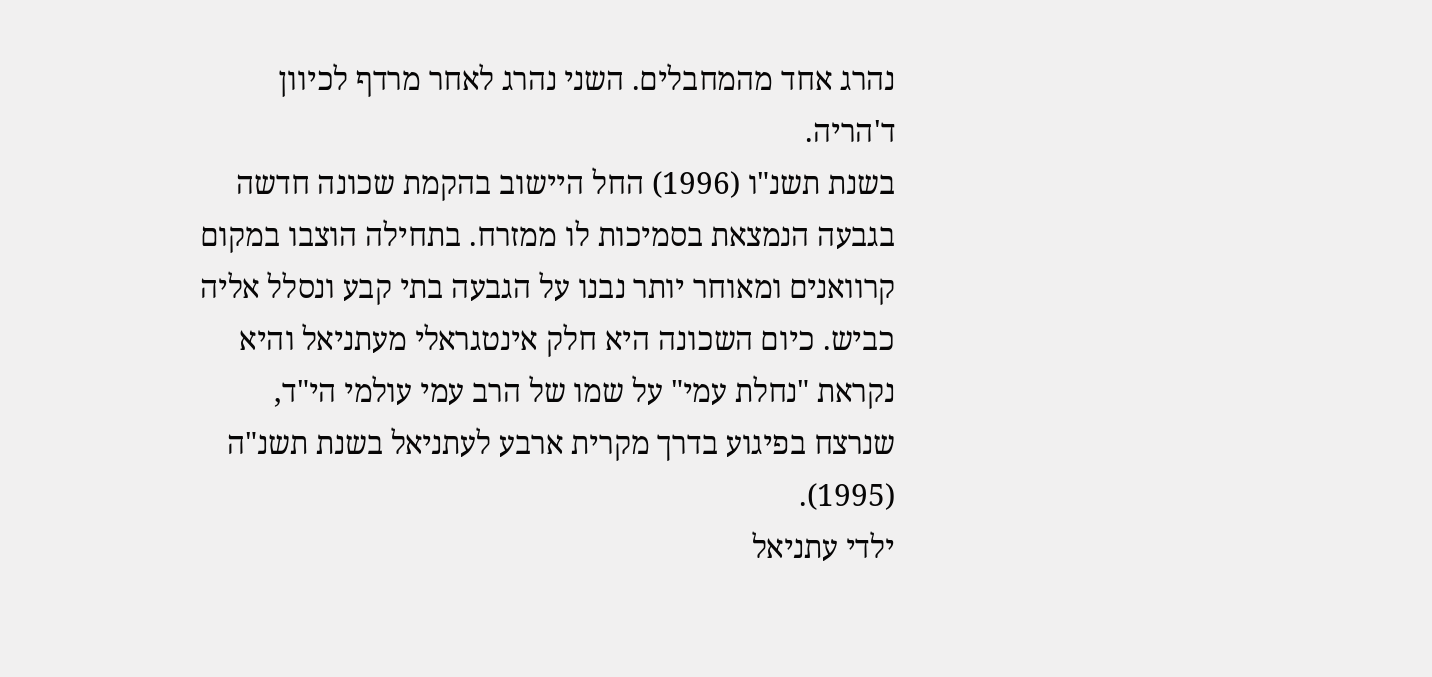נהרג אחד מהמחבלים. השני נהרג לאחר מרדף לכיוון ד'הריה.
בשנת תשנ"ו (1996) החל היישוב בהקמת שכונה חדשה בגבעה הנמצאת בסמיכות לו ממזרח. בתחילה הוצבו במקום קרוואנים ומאוחר יותר נבנו על הגבעה בתי קבע ונסלל אליה כביש. כיום השכונה היא חלק אינטגראלי מעתניאל והיא נקראת "נחלת עמי" על שמו של הרב עמי עולמי הי"ד, שנרצח בפיגוע בדרך מקרית ארבע לעתניאל בשנת תשנ"ה (1995).
ילדי עתניאל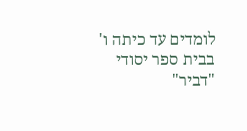לומדים עד כיתה ו' בבית ספר יסודי "דביר"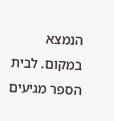הנמצא במקום. לבית הספר מגיעים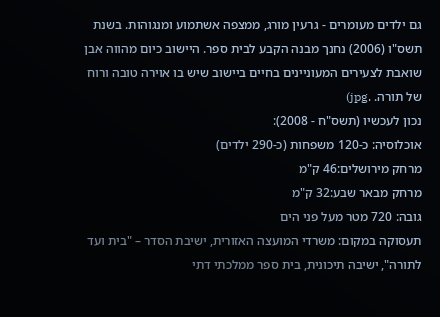גם ילדים מעומרים - גרעין מורג, ממצפה אשתמוע ומנגוהות. בשנת תשס"ו (2006) נחנך מבנה הקבע לבית ספר. היישוב כיום מהווה אבן שואבת לצעירים המעוניינים בחיים ביישוב שיש בו אוירה טובה ורוח של תורה. .jpg)
נכון לעכשיו (תשס"ח - 2008):
אוכלוסיה: כ-120 משפחות (כ-290 ילדים)
מרחק מירושלים:46 ק"מ
מרחק מבאר שבע:32 ק"מ
גובה: 720 מטר מעל פני הים
תעסוקה במקום: משרדי המועצה האזורית, ישיבת הסדר – "בית ועד לתורה", ישיבה תיכונית, בית ספר ממלכתי דתי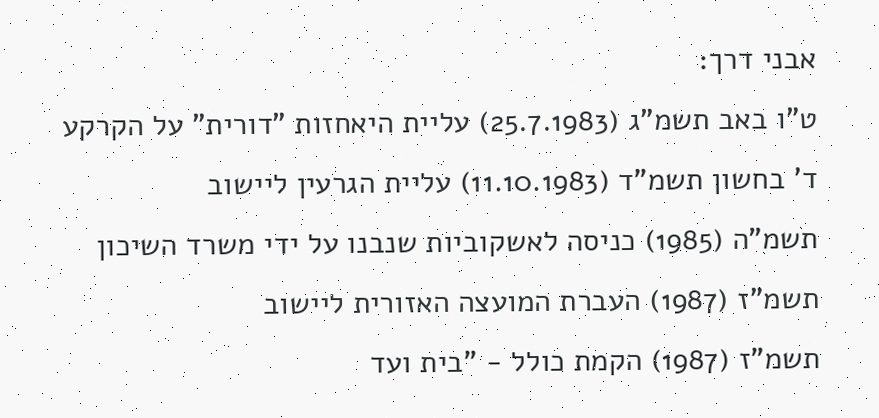אבני דרך:
ט"ו באב תשמ"ג (25.7.1983) עליית היאחזות "דורית" על הקרקע
ד' בחשון תשמ"ד (11.10.1983) עליית הגרעין ליישוב
תשמ"ה (1985) כניסה לאשקוביות שנבנו על ידי משרד השיכון
תשמ"ז (1987) העברת המועצה האזורית ליישוב
תשמ"ז (1987) הקמת כולל - "בית ועד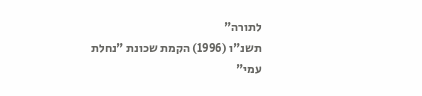לתורה"
תשנ"ו (1996) הקמת שכונת "נחלת עמי"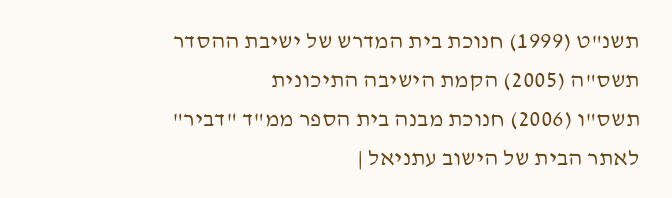תשנ"ט (1999) חנוכת בית המדרש של ישיבת ההסדר
תשס"ה (2005) הקמת הישיבה התיכונית
תשס"ו (2006) חנוכת מבנה בית הספר ממ"ד "דביר"
לאתר הבית של הישוב עתניאל |